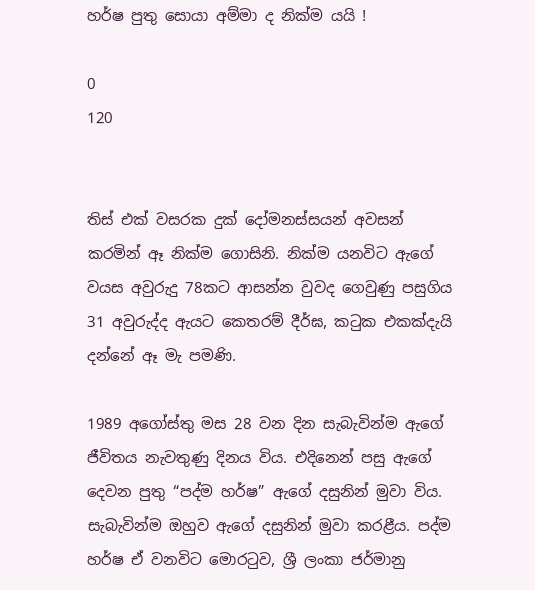හර්ෂ පුතු සොයා අම්මා ද නික්ම යයි !

0
120


තිස් එක් වසරක දුක් දෝමනස්සයන් අවසන් කරමින් ඈ නික්ම ගොසිනි. නික්ම යනවිට ඇගේ වයස අවුරුදු 78කට ආසන්න වුවද ගෙවුණු පසුගිය 31 අවුරුද්ද ඇයට කෙතරම් දීර්ඝ, කටුක එකක්දැයි දන්නේ ඈ මැ පමණි.

1989 අගෝස්තු මස 28 වන දින සැබැවින්ම ඇගේ ජීවිතය නැවතුණු දිනය විය. එදිනෙන් පසු ඇගේ දෙවන පුතු “පද්ම හර්ෂ” ඇගේ දසුනින් මුවා විය. සැබැවින්ම ඔහුව ඇගේ දසුනින් මුවා කරළීය. පද්ම හර්ෂ ඒ වනවිට මොරටුව, ශ්‍රී ලංකා ජර්මානු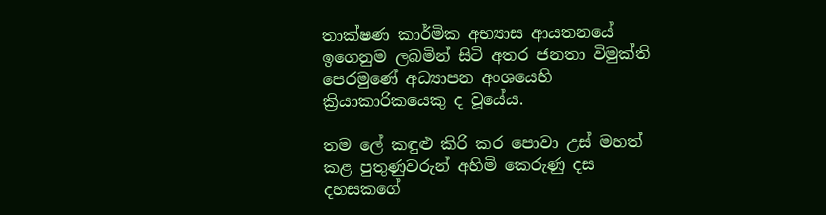තාක්ෂණ කාර්මික අභ්‍යාස ආයතනයේ ඉගෙනුම ලබමින් සිටි අතර ජනතා විමුක්ති පෙරමුණේ අධ්‍යාපන අංශයෙහි ක්‍රියාකාරිකයෙකු ද වූයේය.

තම ලේ කඳුළු කිරි කර පොවා උස් මහත් කළ පුතුණුවරුන් අහිමි කෙරුණු දස දහසකගේ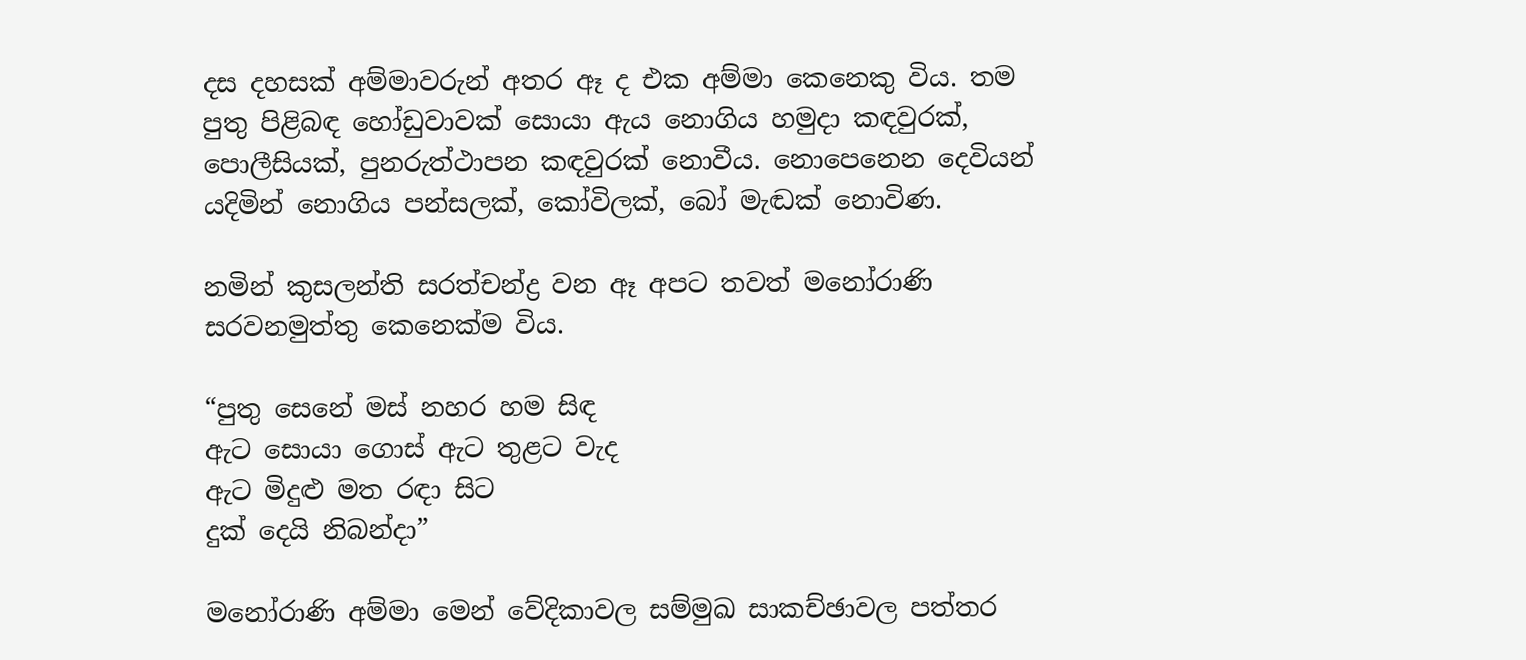දස දහසක් අම්මාවරුන් අතර ඈ ද එක අම්මා කෙනෙකු විය. තම පුතු පිළිබඳ හෝඩුවාවක් සොයා ඇය නොගිය හමුදා කඳවුරක්, පොලීසියක්, පුනරුත්ථාපන කඳවුරක් නොවීය. නොපෙනෙන දෙවියන් යදිමින් නොගිය පන්සලක්, කෝවිලක්, බෝ මැඬක් නොවිණ.

නමින් කුසලන්ති සරත්චන්ද්‍ර වන ඈ අපට තවත් මනෝරාණි සරවනමුත්තු කෙනෙක්ම විය.

“පුතු සෙනේ මස් නහර හම සිඳ
ඇට සොයා ගොස් ඇට තුළට වැද
ඇට මිදුළු මත රඳා සිට
දුක් දෙයි නිබන්දා”

මනෝරාණි අම්මා මෙන් වේදිකාවල සම්මුඛ සාකච්ඡාවල පත්තර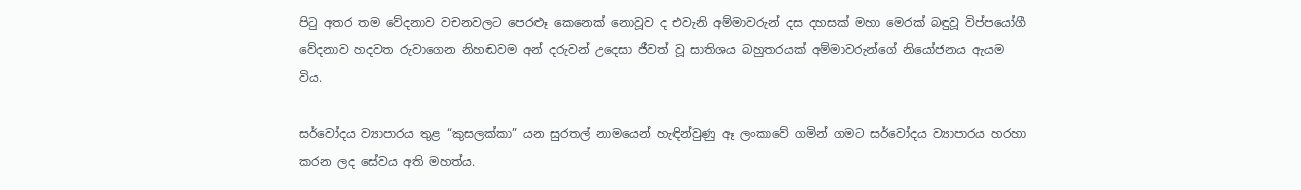පිටු අතර තම වේදනාව වචනවලට පෙරළූ කෙනෙක් නොවූව ද එවැනි අම්මාවරුන් දස දහසක් මහා මෙරක් බඳුවූ විප්පයෝගී වේදනාව හදවත රුවාගෙන නිහඬවම අන් දරුවන් උදෙසා ජීවත් වූ සාතිශය බහුතරයක් අම්මාවරුන්ගේ නියෝජනය ඇයම විය.

සර්වෝදය ව්‍යාපාරය තුළ “කුසලක්කා” යන සුරතල් නාමයෙන් හැඳින්වුණු ඈ ලංකාවේ ගමින් ගමට සර්වෝදය ව්‍යාපාරය හරහා කරන ලද සේවය අති මහත්ය.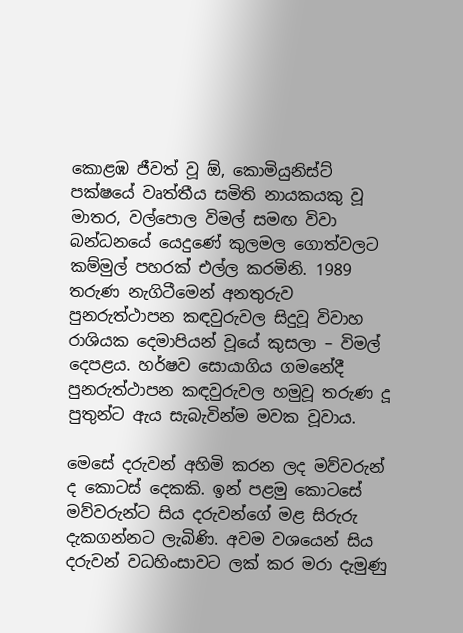කොළඹ ජීවත් වූ ඕ, කොමියුනිස්ට් පක්ෂයේ වෘත්තීය සමිති නායකයකු වූ මාතර, වල්පොල විමල් සමඟ විවා බන්ධනයේ යෙදුණේ කුලමල ගොත්වලට කම්මුල් පහරක් එල්ල කරමිනි. 1989 තරුණ නැගිටීමෙන් අනතුරුව පුනරුත්ථාපන කඳවුරුවල සිදුවූ විවාහ රාශියක දෙමාපියන් වූයේ කුසලා – විමල් දෙපළය. හර්ෂව සොයාගිය ගමනේදී පුනරුත්ථාපන කඳවුරුවල හමුවූ තරුණ දූ පුතුන්ට ඇය සැබැවින්ම මවක වූවාය.

මෙසේ දරුවන් අහිමි කරන ලද මව්වරුන් ද කොටස් දෙකකි. ඉන් පළමු කොටසේ මව්වරුන්ට සිය දරුවන්ගේ මළ සිරුරු දැකගන්නට ලැබිණි. අවම වශයෙන් සිය දරුවන් වධහිංසාවට ලක් කර මරා දැමුණු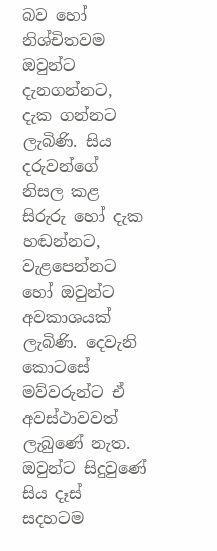බව හෝ නිශ්චිතවම ඔවුන්ට දැනගන්නට, දැක ගන්නට ලැබිණි. සිය දරුවන්ගේ නිසල කළ සිරුරු හෝ දැක හඬන්නට, වැළපෙන්නට හෝ ඔවුන්ට අවකාශයක් ලැබිණි. දෙවැනි කොටසේ මව්වරුන්ට ඒ අවස්ථාවවත් ලැබුණේ නැත. ඔවුන්ට සිදුවුණේ සිය දෑස් සදහටම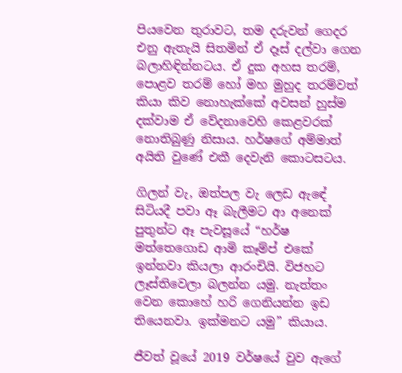පියවෙන තුරාවට, තම දරුවන් ගෙදර එනු ඇතැයි සිතමින් ඒ දෑස් දල්වා ගෙන බලාහිඳින්නටය. ඒ දුක අහස තරම්, පොළව තරම් හෝ මහ මුහුද තරම්වත් කියා කිව නොහැක්කේ අවසන් හුස්ම දක්වාම ඒ වේදනාවෙහි කෙළවරක් නොතිබුණු නිසාය. හර්ෂගේ අම්මාත් අයිති වුණේ එකී දෙවැනි කොටසටය.

ගිලන් වැ, ඔත්පල වැ ලෙඩ ඇඳේ සිටියදී පවා ඈ බැලීමට ආ අනෙක් පුතුන්ට ඈ පැවසූයේ “හර්ෂ මත්තෙගොඩ ආමි කෑම්ප් එකේ ඉන්නවා කියලා ආරංචියි. විජහට ලෑස්තිවෙලා බලන්න යමු. නැත්තං වෙන කොහේ හරි ගෙනියන්න ඉඩ තියෙනවා. ඉක්මනට යමු” කියාය.

ජීවත් වූයේ 2019 වර්ෂයේ වුව ඇගේ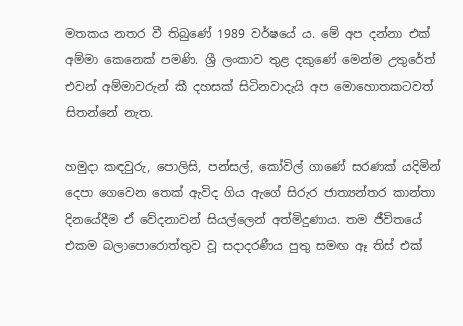මතකය නතර වී තිබුණේ 1989 වර්ෂයේ ය. මේ අප දන්නා එක් අම්මා කෙනෙක් පමණි. ශ්‍රී ලංකාව තුළ දකුණේ මෙන්ම උතුරේත් එවන් අම්මාවරුන් කී දහසක් සිටිනවාදැයි අප මොහොතකටවත් සිතන්නේ නැත.

හමුදා කඳවුරු, පොලිසි, පන්සල්, කෝවිල් ගාණේ සරණක් යදිමින් දෙපා ගෙවෙන තෙක් ඇවිද ගිය ඇගේ සිරුර ජාත්‍යන්තර කාන්තා දිනයේදීම ඒ වේදනාවන් සියල්ලෙන් අත්මිදුණාය. තම ජීවිතයේ එකම බලාපොරොත්තුව වූ සදාදරණීය පුතු සමඟ ඈ තිස් එක්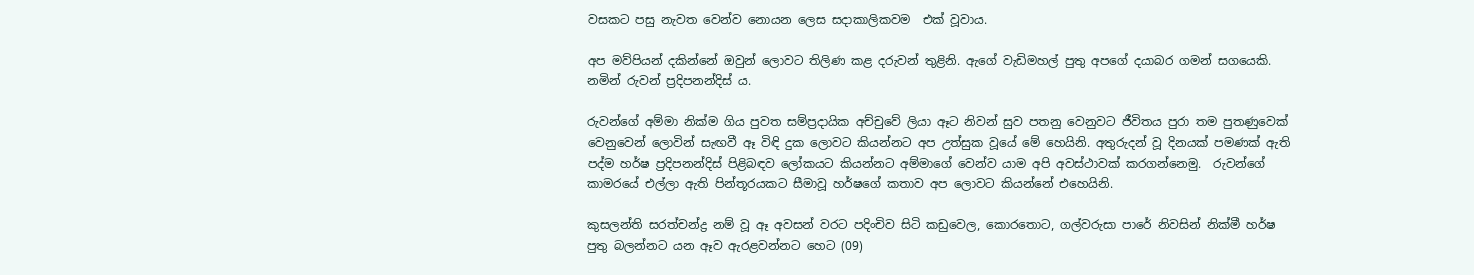වසකට පසු නැවත වෙන්ව නොයන ලෙස සදාකාලිකවම  එක් වූවාය.

අප මව්පියන් දකින්නේ ඔවුන් ලොවට තිලිණ කළ දරුවන් තුළිනි. ඇගේ වැඩිමහල් පුතු අපගේ දයාබර ගමන් සගයෙකි. නමින් රුවන් ප්‍රදිපනන්දිස් ය.

රුවන්ගේ අම්මා නික්ම ගිය පුවත සම්ප්‍රදායික අච්චුවේ ලියා ඈට නිවන් සුව පතනු වෙනුවට ජීවිතය පුරා තම පුතණුවෙක් වෙනුවෙන් ලොවින් සැඟවී ඈ විඳි දුක ලොවට කියන්නට අප උත්සුක වූයේ මේ හෙයිනි. අතුරුදන් වූ දිනයක් පමණක් ඇති පද්ම හර්ෂ ප්‍රදිපනන්දිස් පිළිබඳව ලෝකයට කියන්නට අම්මාගේ වෙන්ව යාම අපි අවස්ථාවක් කරගන්නෙමු.  රුවන්ගේ කාමරයේ එල්ලා ඇති පින්තූරයකට සීමාවූ හර්ෂගේ කතාව අප ලොවට කියන්නේ එහෙයිනි.

කුසලන්ති සරත්චන්ද්‍ර නම් වූ ඈ අවසන් වරට පදිංචිව සිටි කඩුවෙල, කොරතොට, ගල්වරුසා පාරේ නිවසින් නික්මී හර්ෂ පුතු බලන්නට යන ඈව ඇරළවන්නට හෙට (09)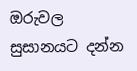ඔරුවල සුසානයට දන්න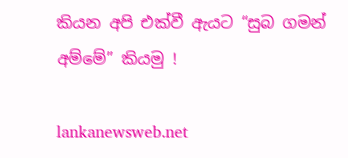කියන අපි එක්වී ඇයට “සුබ ගමන් අම්මේ” කියමු !

lankanewsweb.net